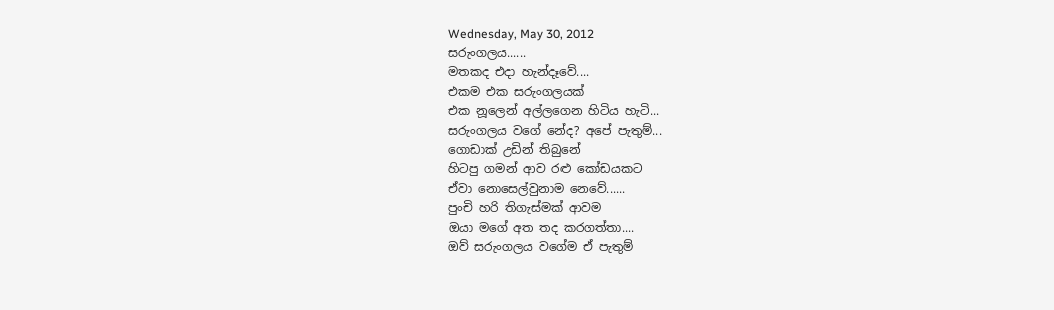Wednesday, May 30, 2012
සරුංගලය......
මතකද එදා හැන්දෑවේ....
එකම එක සරුංගලයක්
එක නූලෙන් අල්ලගෙන හිටිය හැටි...
සරුංගලය වගේ නේද? අපේ පැතුම්...
ගොඩාක් උඩින් තිබුනේ
හිටපු ගමන් ආව රළු කෝඩයකට
ඒවා නොසෙල්වුනාම නෙවේ......
පුංචි හරි තිගැස්මක් ආවම
ඔයා මගේ අත තද කරගත්තා....
ඔව් සරුංගලය වගේම ඒ පැතුම්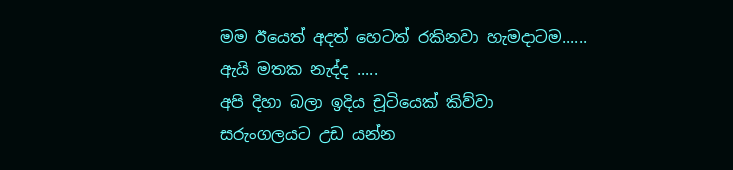මම ඊයෙත් අදත් හෙටත් රකිනවා හැමදාටම......
ඇයි මතක නැද්ද .....
අපි දිහා බලා ඉදිය චූටියෙක් කිව්වා
සරුංගලයට උඩ යන්න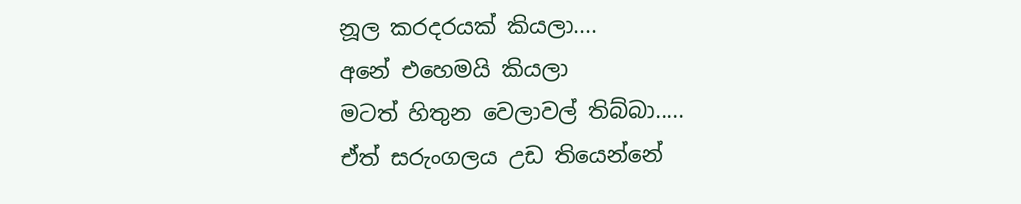නූල කරදරයක් කියලා....
අනේ එහෙමයි කියලා
මටත් හිතුන වෙලාවල් තිබ්බා.....
ඒත් සරුංගලය උඩ තියෙන්නේ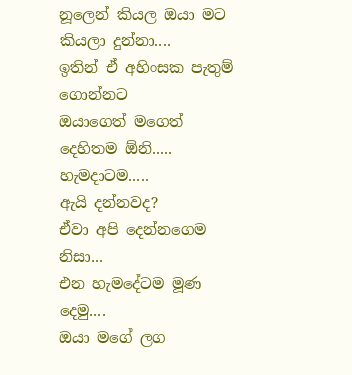නූලෙන් කියල ඔයා මට කියලා දුන්නා....
ඉතින් ඒ අහිංසක පැතුම් ගොන්නට
ඔයාගෙත් මගෙත් දෙහිතම ඕනි.....
හැමදාටම.....
ඇයි දන්නවද?
ඒවා අපි දෙන්නගෙම නිසා...
එන හැමදේටම මූණ දෙමු....
ඔයා මගේ ලග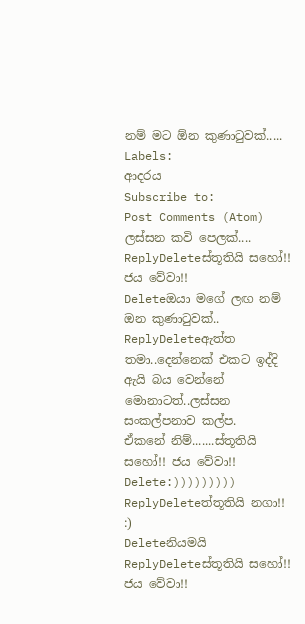නම් මට ඕන කුණාටුවක්.....
Labels:
ආදරය
Subscribe to:
Post Comments (Atom)
ලස්සන කවි පෙලක්....
ReplyDeleteස්තූතියි සහෝ!! ජය වේවා!!
Deleteඔයා මගේ ලඟ නම් ඔන කුණාටුවක්..
ReplyDeleteඇත්ත තමා..දෙන්නෙක් එකට ඉද්දි ඇයි බය වෙන්නේ මොනාටත්..ලස්සන සංකල්පනාව කල්ප.
ඒකනේ නිම්.......ස්තූතියි සහෝ!! ජය වේවා!!
Delete:)))))))))
ReplyDeleteත්තූතියි නගා!! :)
Deleteනියමයි
ReplyDeleteස්තූතියි සහෝ!! ජය වේවා!!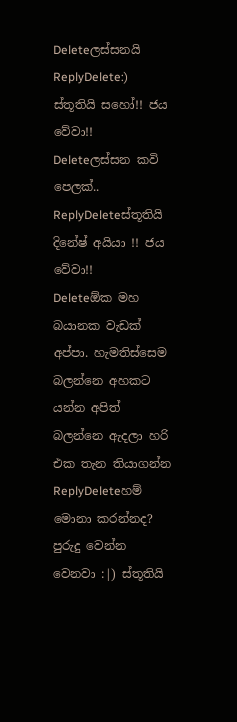Deleteලස්සනයි
ReplyDelete:) ස්තූතියි සහෝ!! ජය වේවා!!
Deleteලස්සන කවි පෙලක්..
ReplyDeleteස්තූතියි දිනේෂ් අයියා !! ජය වේවා!!
Deleteඕක මහ බයානක වැඩක් අප්පා. හැමතිස්සෙම බලන්නෙ අහකට යන්න අපිත් බලන්නෙ ඇදලා හරි එක තැන තියාගන්න
ReplyDeleteහම් මොනා කරන්නද? පුරුදු වෙන්න වෙනවා :|) ස්තූතියි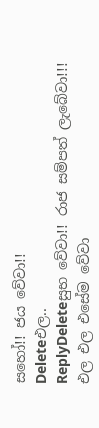සහෝ!! ජය වේවා!!
Deleteඑල..
ReplyDeleteසුභ වේවා!! රාජ සම්පත් ලැබේවා!!!
එල එල එසේම වේවා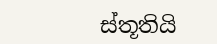ස්තූතියි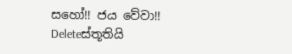සහෝ!! ජය වේවා!!
Deleteස්තූතියි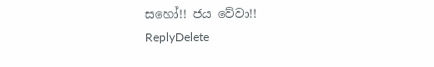සහෝ!! ජය වේවා!!
ReplyDelete